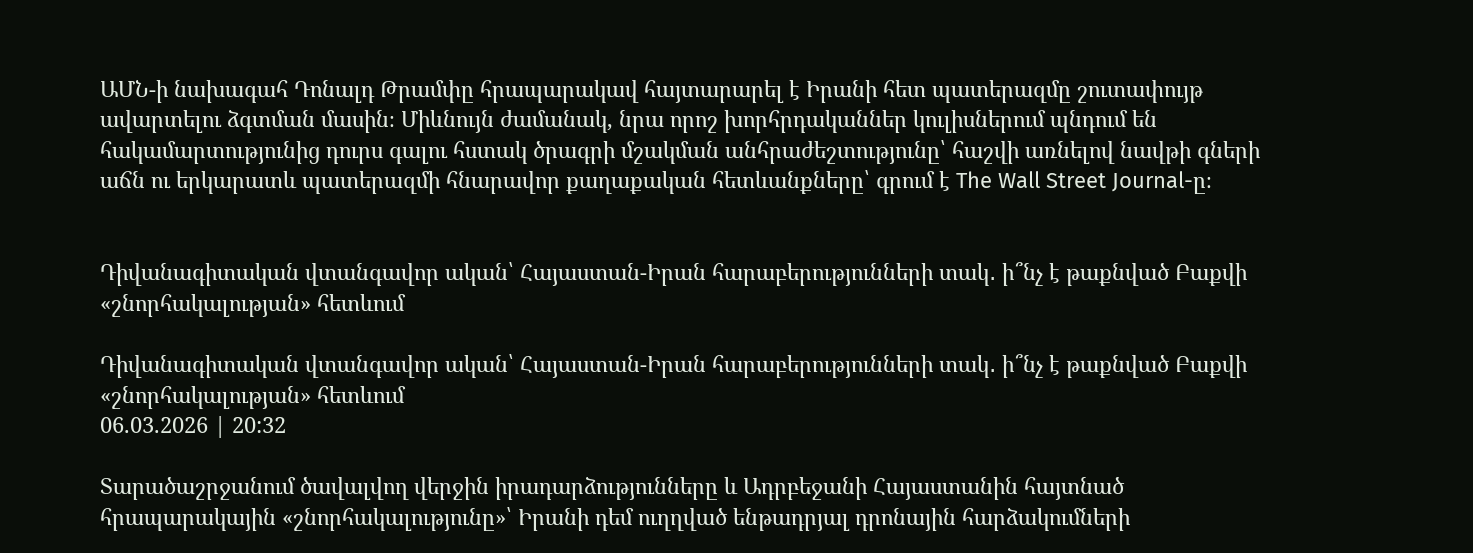ԱՄՆ-ի նախագահ Դոնալդ Թրամփը հրապարակավ հայտարարել է Իրանի հետ պատերազմը շուտափույթ ավարտելու ձգտման մասին։ Միևնույն ժամանակ, նրա որոշ խորհրդականներ կուլիսներում պնդում են հակամարտությունից դուրս գալու հստակ ծրագրի մշակման անհրաժեշտությունը՝ հաշվի առնելով նավթի գների աճն ու երկարատև պատերազմի հնարավոր քաղաքական հետևանքները՝ գրում է The Wall Street Journal-ը։


Դիվանագիտական վտանգավոր ական՝ Հայաստան-Իրան հարաբերությունների տակ․ ի՞նչ է թաքնված Բաքվի «շնորհակալության» հետևում

Դիվանագիտական վտանգավոր ական՝ Հայաստան-Իրան հարաբերությունների տակ․ ի՞նչ է թաքնված Բաքվի «շնորհակալության» հետևում
06.03.2026 | 20:32

Տարածաշրջանում ծավալվող վերջին իրադարձությունները և Ադրբեջանի Հայաստանին հայտնած հրապարակային «շնորհակալությունը»՝ Իրանի դեմ ուղղված ենթադրյալ դրոնային հարձակումների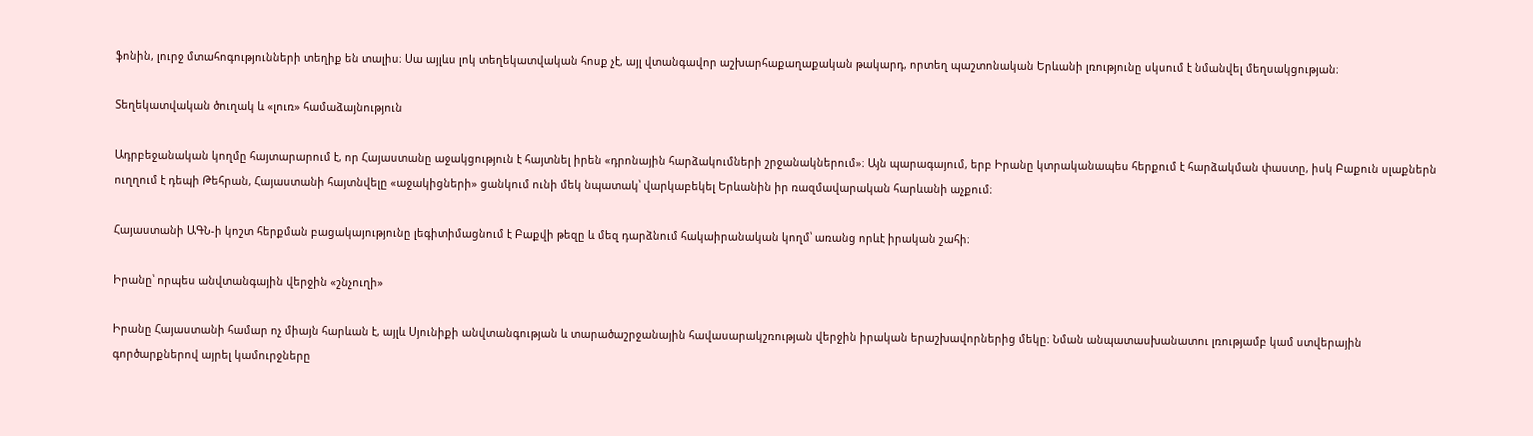ֆոնին, լուրջ մտահոգությունների տեղիք են տալիս։ Սա այլևս լոկ տեղեկատվական հոսք չէ, այլ վտանգավոր աշխարհաքաղաքական թակարդ, որտեղ պաշտոնական Երևանի լռությունը սկսում է նմանվել մեղսակցության։

Տեղեկատվական ծուղակ և «լուռ» համաձայնություն

Ադրբեջանական կողմը հայտարարում է, որ Հայաստանը աջակցություն է հայտնել իրեն «դրոնային հարձակումների շրջանակներում»։ Այն պարագայում, երբ Իրանը կտրականապես հերքում է հարձակման փաստը, իսկ Բաքուն սլաքներն ուղղում է դեպի Թեհրան, Հայաստանի հայտնվելը «աջակիցների» ցանկում ունի մեկ նպատակ՝ վարկաբեկել Երևանին իր ռազմավարական հարևանի աչքում։

Հայաստանի ԱԳՆ-ի կոշտ հերքման բացակայությունը լեգիտիմացնում է Բաքվի թեզը և մեզ դարձնում հակաիրանական կողմ՝ առանց որևէ իրական շահի։

Իրանը՝ որպես անվտանգային վերջին «շնչուղի»

Իրանը Հայաստանի համար ոչ միայն հարևան է, այլև Սյունիքի անվտանգության և տարածաշրջանային հավասարակշռության վերջին իրական երաշխավորներից մեկը։ Նման անպատասխանատու լռությամբ կամ ստվերային գործարքներով այրել կամուրջները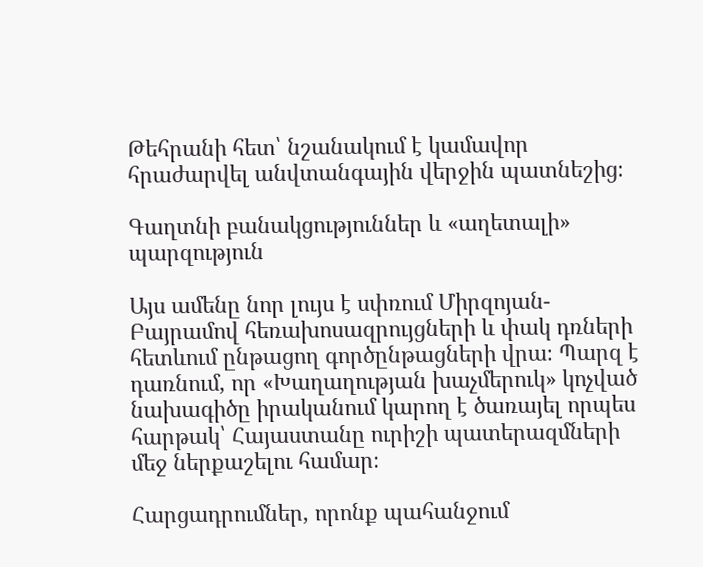Թեհրանի հետ՝ նշանակում է կամավոր հրաժարվել անվտանգային վերջին պատնեշից։

Գաղտնի բանակցություններ և «աղետալի» պարզություն

Այս ամենը նոր լույս է սփռում Միրզոյան-Բայրամով հեռախոսազրույցների և փակ դռների հետևում ընթացող գործընթացների վրա։ Պարզ է դառնում, որ «Խաղաղության խաչմերուկ» կոչված նախագիծը իրականում կարող է ծառայել որպես հարթակ՝ Հայաստանը ուրիշի պատերազմների մեջ ներքաշելու համար։

Հարցադրումներ, որոնք պահանջում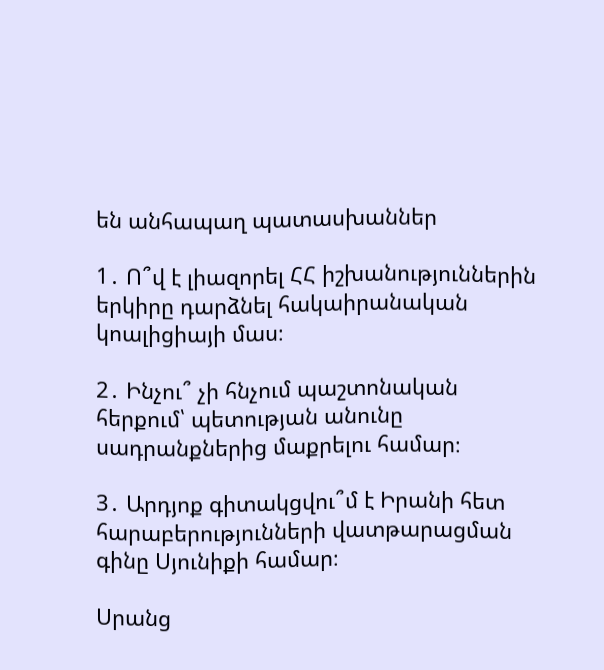են անհապաղ պատասխաններ

1․ Ո՞վ է լիազորել ՀՀ իշխանություններին երկիրը դարձնել հակաիրանական կոալիցիայի մաս։

2․ Ինչու՞ չի հնչում պաշտոնական հերքում՝ պետության անունը սադրանքներից մաքրելու համար։

3․ Արդյոք գիտակցվու՞մ է Իրանի հետ հարաբերությունների վատթարացման գինը Սյունիքի համար։

Սրանց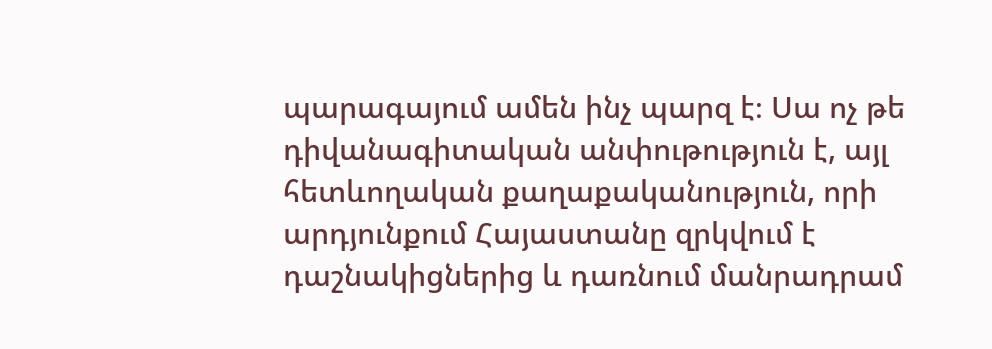պարագայում ամեն ինչ պարզ է։ Սա ոչ թե դիվանագիտական անփութություն է, այլ հետևողական քաղաքականություն, որի արդյունքում Հայաստանը զրկվում է դաշնակիցներից և դառնում մանրադրամ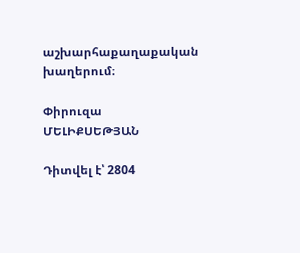աշխարհաքաղաքական խաղերում։

Փիրուզա ՄԵԼԻՔՍԵԹՅԱՆ

Դիտվել է՝ 2804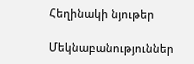Հեղինակի նյութեր

Մեկնաբանություններ